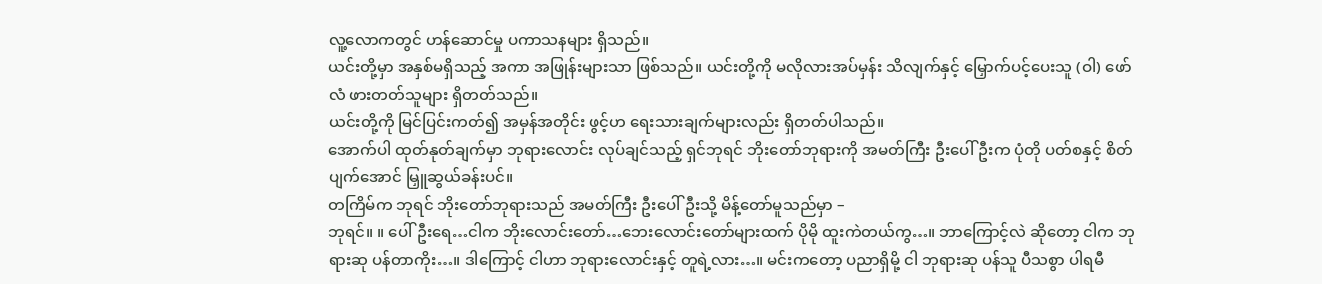လူ့လောကတွင် ဟန်ဆောင်မှု ပကာသနများ ရှိသည်။
ယင်းတို့မှာ အနှစ်မရှိသည့် အကာ အဖြုန်းများသာ ဖြစ်သည်။ ယင်းတို့ကို မလိုလားအပ်မှန်း သိလျက်နှင့် မြှောက်ပင့်ပေးသူ (ဝါ) ဖော်လံ ဖားတတ်သူများ ရှိတတ်သည်။
ယင်းတို့ကို မြင်ပြင်းကတ်၍ အမှန်အတိုင်း ဖွင့်ဟ ရေးသားချက်များလည်း ရှိတတ်ပါသည်။
အောက်ပါ ထုတ်နုတ်ချက်မှာ ဘုရားလောင်း လုပ်ချင်သည့် ရှင်ဘုရင် ဘိုးတော်ဘုရားကို အမတ်ကြီး ဦးပေါ်ဦးက ပုံတို ပတ်စနှင့် စိတ်ပျက်အောင် မြှူဆွယ်ခန်းပင်။
တကြိမ်က ဘုရင် ဘိုးတော်ဘုရားသည် အမတ်ကြီး ဦးပေါ်ဦးသို့ မိန့်တော်မူသည်မှာ –
ဘုရင်။ ။ ပေါ်ဦးရေ…ငါက ဘိုးလောင်းတော်…ဘေးလောင်းတော်များထက် ပိုမို ထူးကဲတယ်ကွ…။ ဘာကြောင့်လဲ ဆိုတော့ ငါက ဘုရားဆု ပန်တာကိုး…။ ဒါကြောင့် ငါဟာ ဘုရားလောင်းနှင့် တူရဲ့လား…။ မင်းကတော့ ပညာရှိမို့ ငါ ဘုရားဆု ပန်သူ ပီသစွာ ပါရမီ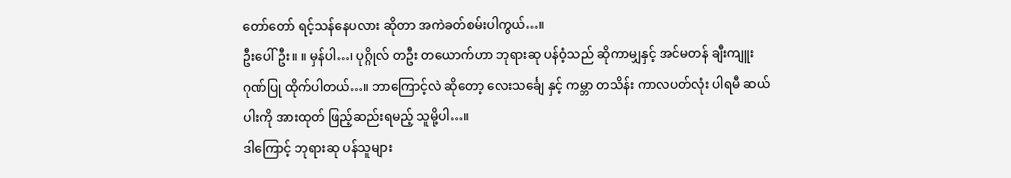တော်တော် ရင့်သန်နေပလား ဆိုတာ အကဲခတ်စမ်းပါကွယ်…။
ဦးပေါ်ဦး။ ။ မှန်ပါ…၊ ပုဂ္ဂိုလ် တဦး တယောက်ဟာ ဘုရားဆု ပန်ဝံ့သည် ဆိုကာမျှနှင့် အင်မတန် ချီးကျူး ဂုဏ်ပြု ထိုက်ပါတယ်…။ ဘာကြောင့်လဲ ဆိုတော့ လေးသင်္ချေ နှင့် ကမ္ဘာ တသိန်း ကာလပတ်လုံး ပါရမီ ဆယ်ပါးကို အားထုတ် ဖြည့်ဆည်းရမည့် သူမို့ပါ…။
ဒါကြောင့် ဘုရားဆု ပန်သူများ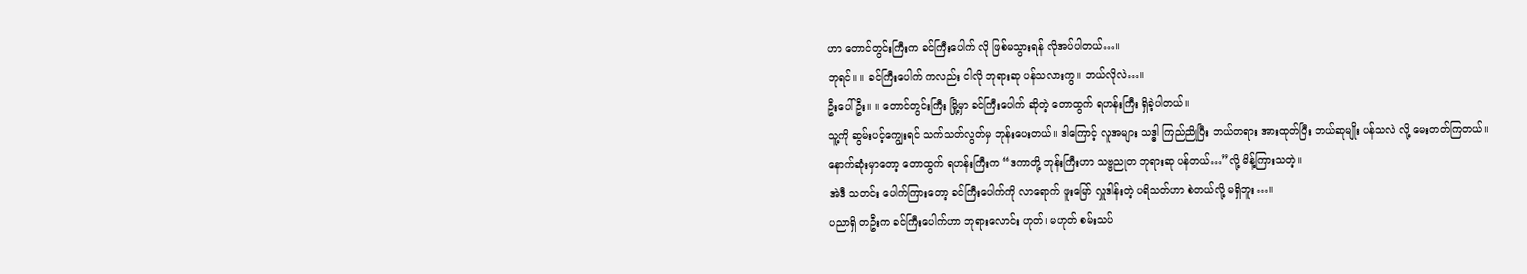ဟာ တောင်တွင်းကြီးက ခင်ကြီးပေါက် လို ဖြစ်မသွားရန် လိုအပ်ပါတယ်…။
ဘုရင်။ ။ ခင်ကြီးပေါက် ကလည်း ငါလို ဘုရားဆု ပန်သလားကွ။ ဘယ်လိုလဲ…။
ဦးပေါ်ဦး။ ။ တောင်တွင်းကြီး မြို့မှာ ခင်ကြီးပေါက် ဆိုတဲ့ တောထွက် ရဟန်းကြီး ရှိခဲ့ပါတယ်။
သူ့ကို ဆွမ်းပင့်ကျွေးရင် သက်သတ်လွတ်မှ ဘုန်းပေးတယ်။ ဒါကြောင့် လူအများ သဒ္ဓါ ကြည်ညိုပြီး ဘယ်တရား အားထုတ်ပြီး ဘယ်ဆုမျိုး ပန်သလဲ လို့ မေးတတ်ကြတယ်။
နောက်ဆုံးမှာတော့ တောထွက် ရဟန်းကြီးက “ဒကာတို့ ဘုန်းကြီးဟာ သဗ္ဗညုတ ဘုရားဆု ပန်တယ်…”လို့ မိန့်ကြားသတဲ့။
အဲဒီ သတင်း ပေါက်ကြားတော့ ခင်ကြီးပေါက်ကို လာရောက် ဖူးမြော် လှူဒါန်းတဲ့ ပရိသတ်ဟာ စဲတယ်လို့ မရှိဘူး…။
ပညာရှိ တဦးက ခင်ကြီးပေါက်ဟာ ဘုရားလောင်း ဟုတ်၊ မဟုတ် စမ်းသပ်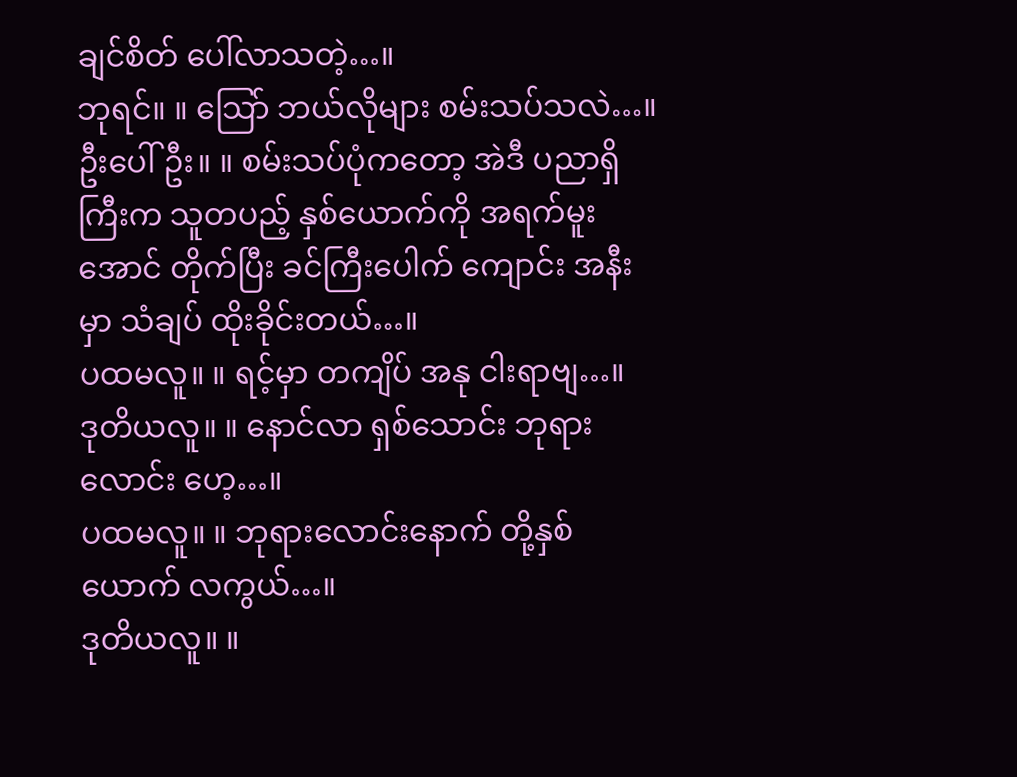ချင်စိတ် ပေါ်လာသတဲ့…။
ဘုရင်။ ။ သြော် ဘယ်လိုများ စမ်းသပ်သလဲ…။
ဦးပေါ်ဦး။ ။ စမ်းသပ်ပုံကတော့ အဲဒီ ပညာရှိကြီးက သူတပည့် နှစ်ယောက်ကို အရက်မူးအောင် တိုက်ပြီး ခင်ကြီးပေါက် ကျောင်း အနီးမှာ သံချပ် ထိုးခိုင်းတယ်…။
ပထမလူ။ ။ ရင့်မှာ တကျိပ် အနု ငါးရာဗျ…။
ဒုတိယလူ။ ။ နောင်လာ ရှစ်သောင်း ဘုရားလောင်း ဟေ့…။
ပထမလူ။ ။ ဘုရားလောင်းနောက် တို့နှစ်ယောက် လကွယ်…။
ဒုတိယလူ။ ။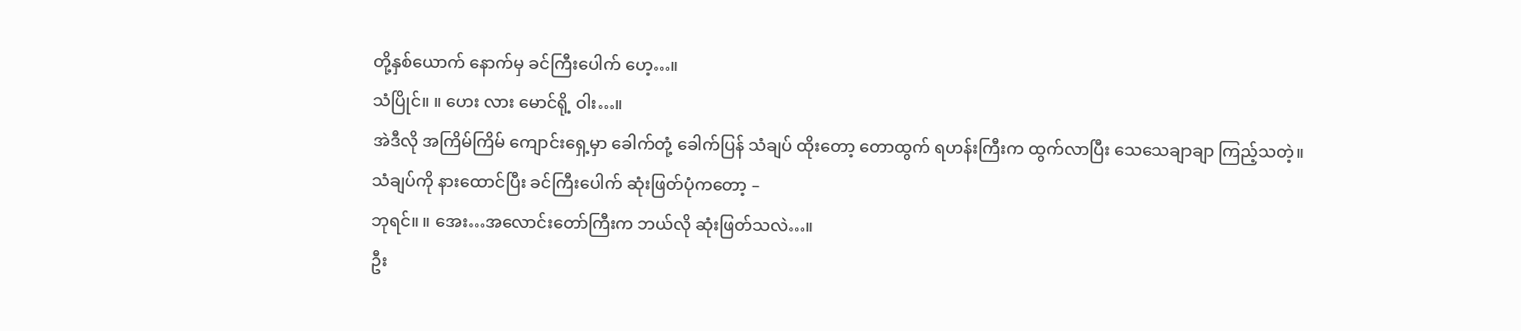တို့နှစ်ယောက် နောက်မှ ခင်ကြီးပေါက် ဟေ့…။
သံပြိုင်။ ။ ဟေး လား မောင်ရို့ ဝါး…။
အဲဒီလို အကြိမ်ကြိမ် ကျောင်းရှေ့မှာ ခေါက်တုံ့ ခေါက်ပြန် သံချပ် ထိုးတော့ တောထွက် ရဟန်းကြီးက ထွက်လာပြီး သေသေချာချာ ကြည့်သတဲ့။
သံချပ်ကို နားထောင်ပြီး ခင်ကြီးပေါက် ဆုံးဖြတ်ပုံကတော့ –
ဘုရင်။ ။ အေး…အလောင်းတော်ကြီးက ဘယ်လို ဆုံးဖြတ်သလဲ…။
ဦး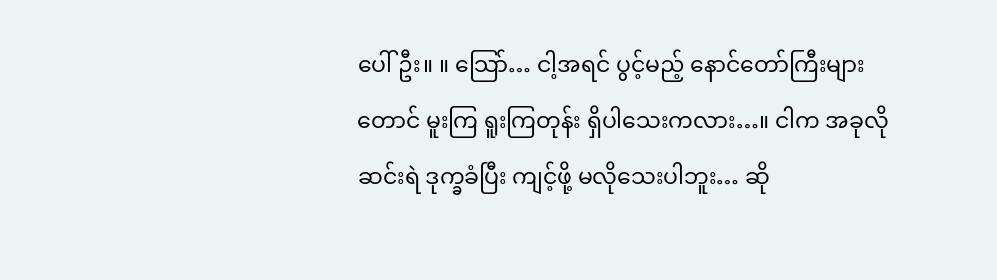ပေါ်ဦး။ ။ သြော်… ငါ့အရင် ပွင့်မည့် နောင်တော်ကြီးများတောင် မူးကြ ရူးကြတုန်း ရှိပါသေးကလား…။ ငါက အခုလို ဆင်းရဲ ဒုက္ခခံပြီး ကျင့်ဖို့ မလိုသေးပါဘူး… ဆို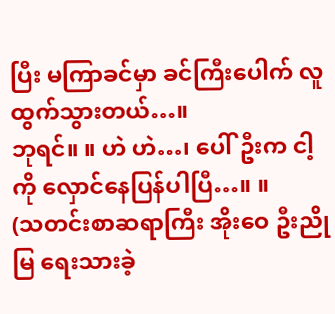ပြီး မကြာခင်မှာ ခင်ကြီးပေါက် လူထွက်သွားတယ်…။
ဘုရင်။ ။ ဟဲ ဟဲ…၊ ပေါ်ဦးက ငါ့ကို လှောင်နေပြန်ပါပြီ…။ ။
(သတင်းစာဆရာကြီး အိုးဝေ ဦးညိုမြ ရေးသားခဲ့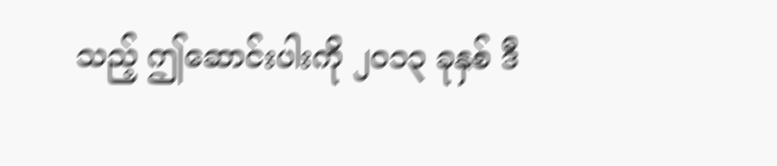သည့် ဤဆောင်းပါးကို ၂၀၁၃ ခုနှစ် ဒီ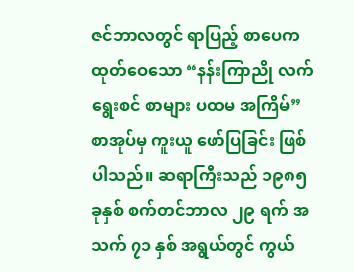ဇင်ဘာလတွင် ရာပြည့် စာပေက ထုတ်ဝေသော “နန်းကြာညို လက်ရွေးစင် စာများ ပထမ အကြိမ်” စာအုပ်မှ ကူးယူ ဖော်ပြခြင်း ဖြစ်ပါသည်။ ဆရာကြီးသည် ၁၉၈၅ ခုနှစ် စက်တင်ဘာလ ၂၉ ရက် အသက် ၇၁ နှစ် အရွယ်တွင် ကွယ်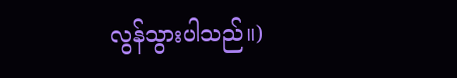လွန်သွားပါသည်။)